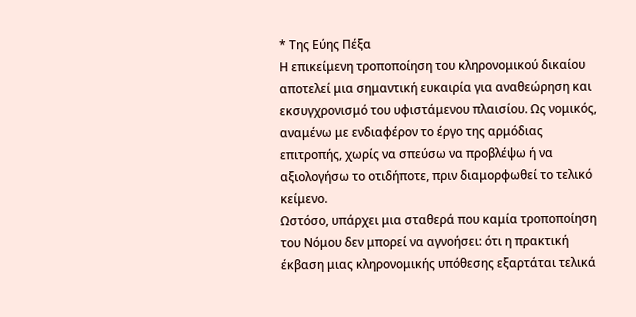* Της Εύης Πέξα
Η επικείμενη τροποποίηση του κληρονομικού δικαίου αποτελεί μια σημαντική ευκαιρία για αναθεώρηση και εκσυγχρονισμό του υφιστάμενου πλαισίου. Ως νομικός, αναμένω με ενδιαφέρον το έργο της αρμόδιας επιτροπής, χωρίς να σπεύσω να προβλέψω ή να αξιολογήσω το οτιδήποτε, πριν διαμορφωθεί το τελικό κείμενο.
Ωστόσο, υπάρχει μια σταθερά που καμία τροποποίηση του Νόμου δεν μπορεί να αγνοήσει: ότι η πρακτική έκβαση μιας κληρονομικής υπόθεσης εξαρτάται τελικά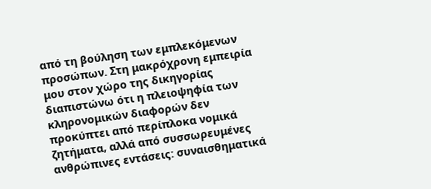από τη βούληση των εμπλεκόμενων προσώπων. Στη μακρόχρονη εμπειρία μου στον χώρο της δικηγορίας διαπιστώνω ότι η πλειοψηφία των κληρονομικών διαφορών δεν προκύπτει από περίπλοκα νομικά ζητήματα, αλλά από συσσωρευμένες ανθρώπινες εντάσεις: συναισθηματικά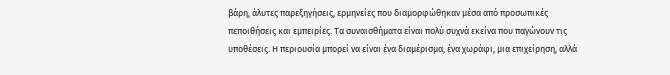βάρη, άλυτες παρεξηγήσεις, ερμηνείες που διαμορφώθηκαν μέσα από προσωπικές πεποιθήσεις και εμπειρίες. Τα συναισθήματα είναι πολύ συχνά εκείνα που παγώνουν τις υποθέσεις. Η περιουσία μπορεί να είναι ένα διαμέρισμα, ένα χωράφι, μια επιχείρηση, αλλά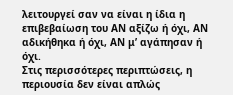λειτουργεί σαν να είναι η ίδια η επιβεβαίωση του ΑΝ αξίζω ή όχι, ΑΝ αδικήθηκα ή όχι, ΑΝ μ’ αγάπησαν ή όχι.
Στις περισσότερες περιπτώσεις, η περιουσία δεν είναι απλώς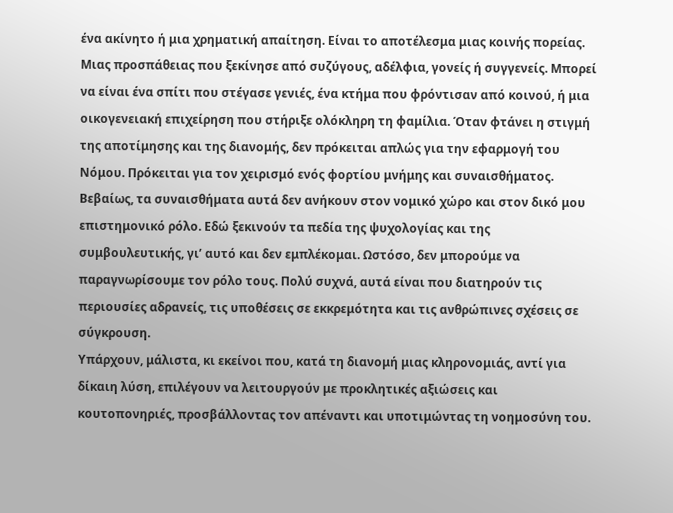ένα ακίνητο ή μια χρηματική απαίτηση. Είναι το αποτέλεσμα μιας κοινής πορείας. Μιας προσπάθειας που ξεκίνησε από συζύγους, αδέλφια, γονείς ή συγγενείς. Μπορεί να είναι ένα σπίτι που στέγασε γενιές, ένα κτήμα που φρόντισαν από κοινού, ή μια οικογενειακή επιχείρηση που στήριξε ολόκληρη τη φαμίλια. Όταν φτάνει η στιγμή της αποτίμησης και της διανομής, δεν πρόκειται απλώς για την εφαρμογή του Νόμου. Πρόκειται για τον χειρισμό ενός φορτίου μνήμης και συναισθήματος.
Βεβαίως, τα συναισθήματα αυτά δεν ανήκουν στον νομικό χώρο και στον δικό μου επιστημονικό ρόλο. Εδώ ξεκινούν τα πεδία της ψυχολογίας και της συμβουλευτικής, γι’ αυτό και δεν εμπλέκομαι. Ωστόσο, δεν μπορούμε να παραγνωρίσουμε τον ρόλο τους. Πολύ συχνά, αυτά είναι που διατηρούν τις περιουσίες αδρανείς, τις υποθέσεις σε εκκρεμότητα και τις ανθρώπινες σχέσεις σε σύγκρουση.
Υπάρχουν, μάλιστα, κι εκείνοι που, κατά τη διανομή μιας κληρονομιάς, αντί για δίκαιη λύση, επιλέγουν να λειτουργούν με προκλητικές αξιώσεις και κουτοπονηριές, προσβάλλοντας τον απέναντι και υποτιμώντας τη νοημοσύνη του.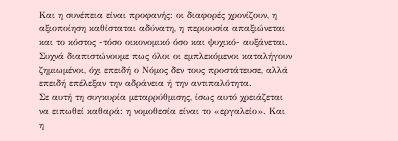Και η συνέπεια είναι προφανής: οι διαφορές χρονίζουν, η αξιοποίηση καθίσταται αδύνατη, η περιουσία απαξιώνεται και το κόστος -τόσο οικονομικό όσο και ψυχικό- αυξάνεται. Συχνά διαπιστώνουμε πως όλοι οι εμπλεκόμενοι καταλήγουν ζημιωμένοι, όχι επειδή ο Νόμος δεν τους προστάτευσε, αλλά επειδή επέλεξαν την αδράνεια ή την αντιπαλότητα.
Σε αυτή τη συγκυρία μεταρρύθμισης, ίσως αυτό χρειάζεται να ειπωθεί καθαρά: η νομοθεσία είναι το «εργαλείο». Και η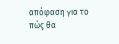απόφαση για το πώς θα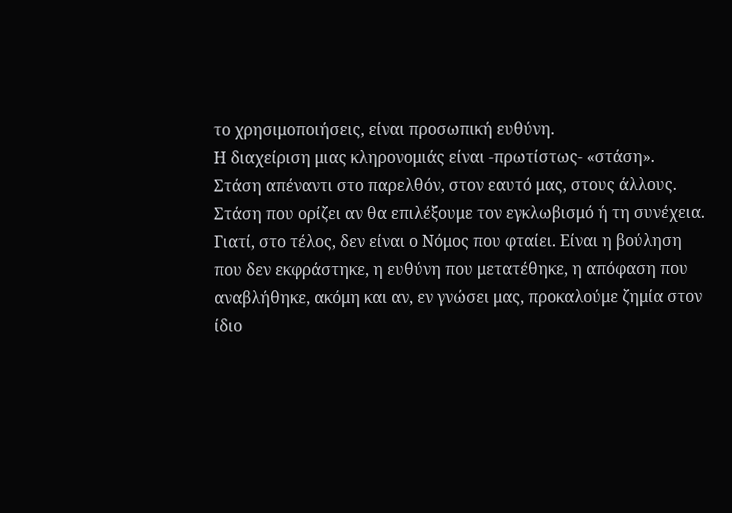το χρησιμοποιήσεις, είναι προσωπική ευθύνη.
Η διαχείριση μιας κληρονομιάς είναι -πρωτίστως- «στάση». Στάση απέναντι στο παρελθόν, στον εαυτό μας, στους άλλους. Στάση που ορίζει αν θα επιλέξουμε τον εγκλωβισμό ή τη συνέχεια. Γιατί, στο τέλος, δεν είναι ο Νόμος που φταίει. Είναι η βούληση που δεν εκφράστηκε, η ευθύνη που μετατέθηκε, η απόφαση που αναβλήθηκε, ακόμη και αν, εν γνώσει μας, προκαλούμε ζημία στον ίδιο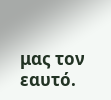μας τον εαυτό.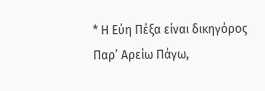* Η Εύη Πέξα είναι δικηγόρος Παρ’ Αρείω Πάγω,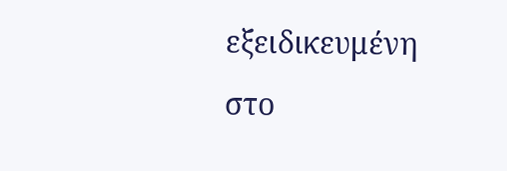εξειδικευμένη στο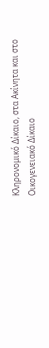Κληρονομικό Δίκαιο, στα Ακίνητα και στο Οικογενειακό Δίκαιο